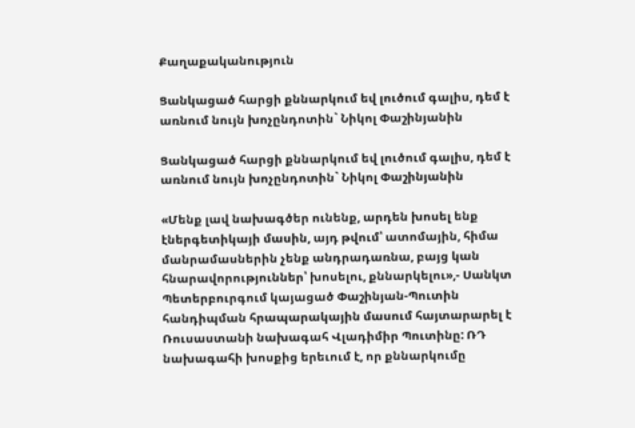Քաղաքականություն

Ցանկացած հարցի քննարկում եվ լուծում գալիս, դեմ է առնում նույն խոչընդոտին` Նիկոլ Փաշինյանին

Ցանկացած հարցի քննարկում եվ լուծում գալիս, դեմ է առնում նույն խոչընդոտին` Նիկոլ Փաշինյանին

«Մենք լավ նախագծեր ունենք, արդեն խոսել ենք էներգետիկայի մասին, այդ թվում՝ ատոմային, հիմա մանրամասներին չենք անդրադառնա, բայց կան հնարավորություններ՝ խոսելու, քննարկելու»,- Սանկտ Պետերբուրգում կայացած Փաշինյան-Պուտին հանդիպման հրապարակային մասում հայտարարել է Ռուսաստանի նախագահ Վլադիմիր Պուտինը: ՌԴ նախագահի խոսքից երեւում է, որ քննարկումը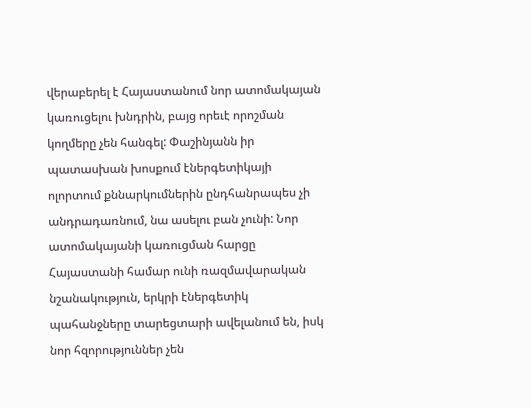վերաբերել է Հայաստանում նոր ատոմակայան կառուցելու խնդրին, բայց որեւէ որոշման կողմերը չեն հանգել: Փաշինյանն իր պատասխան խոսքում էներգետիկայի ոլորտում քննարկումներին ընդհանրապես չի անդրադառնում, նա ասելու բան չունի: Նոր ատոմակայանի կառուցման հարցը Հայաստանի համար ունի ռազմավարական նշանակություն, երկրի էներգետիկ պահանջները տարեցտարի ավելանում են, իսկ նոր հզորություններ չեն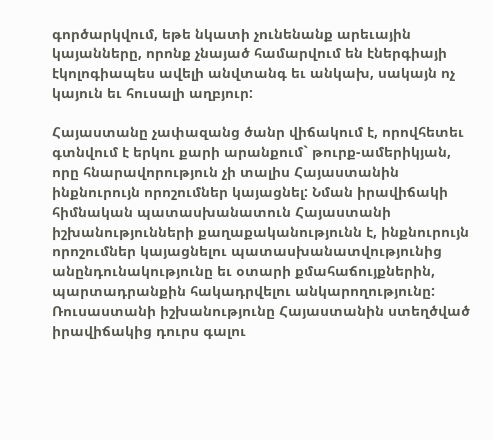գործարկվում, եթե նկատի չունենանք արեւային կայանները, որոնք չնայած համարվում են էներգիայի էկոլոգիապես ավելի անվտանգ եւ անկախ, սակայն ոչ կայուն եւ հուսալի աղբյուր:

Հայաստանը չափազանց ծանր վիճակում է, որովհետեւ գտնվում է երկու քարի արանքում` թուրք-ամերիկյան, որը հնարավորություն չի տալիս Հայաստանին ինքնուրույն որոշումներ կայացնել: Նման իրավիճակի հիմնական պատասխանատուն Հայաստանի իշխանությունների քաղաքականությունն է, ինքնուրույն որոշումներ կայացնելու պատասխանատվությունից անընդունակությունը եւ օտարի քմահաճույքներին, պարտադրանքին հակադրվելու անկարողությունը: Ռուսաստանի իշխանությունը Հայաստանին ստեղծված իրավիճակից դուրս գալու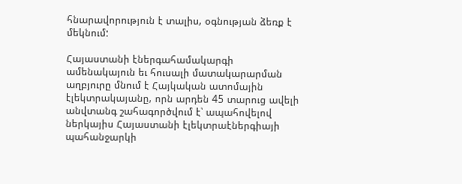հնարավորություն է տալիս, օգնության ձեռք է մեկնում:

Հայաստանի էներգահամակարգի ամենակայուն եւ հուսալի մատակարարման աղբյուրը մնում է Հայկական ատոմային էլեկտրակայանը, որն արդեն 45 տարուց ավելի անվտանգ շահագործվում է՝ ապահովելով ներկայիս Հայաստանի էլեկտրաէներգիայի պահանջարկի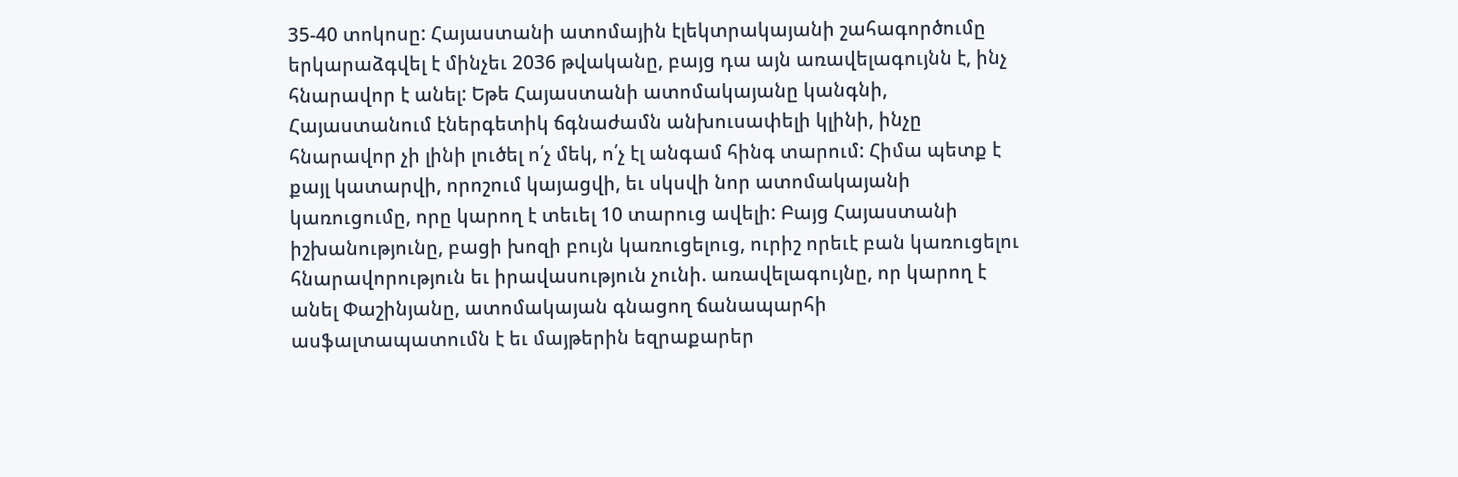35-40 տոկոսը: Հայաստանի ատոմային էլեկտրակայանի շահագործումը երկարաձգվել է մինչեւ 2036 թվականը, բայց դա այն առավելագույնն է, ինչ հնարավոր է անել: Եթե Հայաստանի ատոմակայանը կանգնի, Հայաստանում էներգետիկ ճգնաժամն անխուսափելի կլինի, ինչը հնարավոր չի լինի լուծել ո՛չ մեկ, ո՛չ էլ անգամ հինգ տարում: Հիմա պետք է քայլ կատարվի, որոշում կայացվի, եւ սկսվի նոր ատոմակայանի կառուցումը, որը կարող է տեւել 10 տարուց ավելի: Բայց Հայաստանի իշխանությունը, բացի խոզի բույն կառուցելուց, ուրիշ որեւէ բան կառուցելու հնարավորություն եւ իրավասություն չունի. առավելագույնը, որ կարող է անել Փաշինյանը, ատոմակայան գնացող ճանապարհի ասֆալտապատումն է եւ մայթերին եզրաքարեր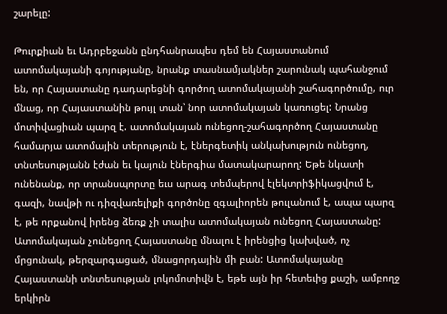շարելը:

Թուրքիան եւ Ադրբեջանն ընդհանրապես դեմ են Հայաստանում ատոմակայանի գոյությանը, նրանք տասնամյակներ շարունակ պահանջում են, որ Հայաստանը դադարեցնի գործող ատոմակայանի շահագործումը, ուր մնաց, որ Հայաստանին թույլ տան՝ նոր ատոմակայան կառուցել: Նրանց մոտիվացիան պարզ է. ատոմակայան ունեցող-շահագործող Հայաստանը համարյա ատոմային տերություն է, էներգետիկ անկախություն ունեցող, տնտեսությանն էժան եւ կայուն էներգիա մատակարարող: Եթե նկատի ունենանք, որ տրանսպորտը եւս արագ տեմպերով էլեկտրիֆիկացվում է, գազի, նավթի ու դիզվառելիքի գործոնը զգալիորեն թուլանում է, ապա պարզ է, թե որքանով իրենց ձեռք չի տալիս ատոմակայան ունեցող Հայաստանը: Ատոմակայան չունեցող Հայաստանը մնալու է իրենցից կախված, ոչ մրցունակ, թերզարգացած, մնացորդային մի բան: Ատոմակայանը Հայաստանի տնտեսության լոկոմոտիվն է, եթե այն իր հետեւից քաշի, ամբողջ երկիրն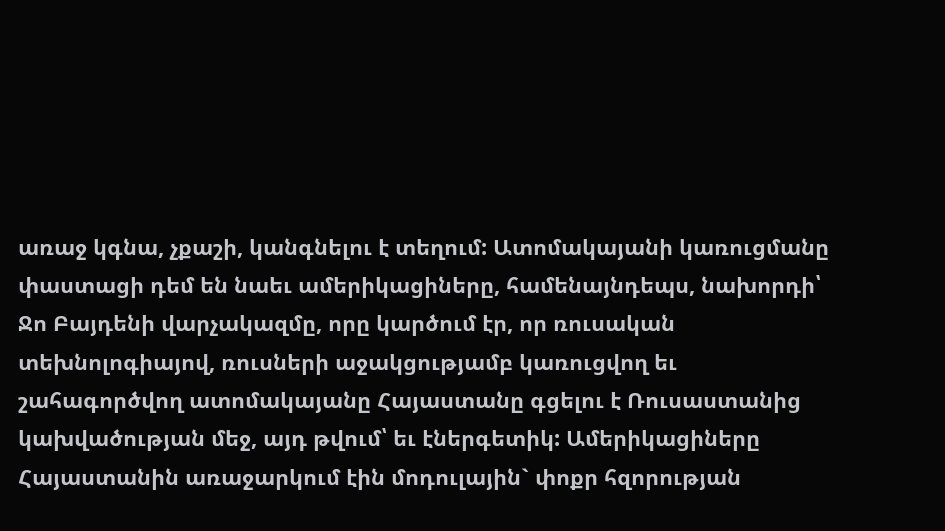առաջ կգնա, չքաշի, կանգնելու է տեղում: Ատոմակայանի կառուցմանը փաստացի դեմ են նաեւ ամերիկացիները, համենայնդեպս, նախորդի՝ Ջո Բայդենի վարչակազմը, որը կարծում էր, որ ռուսական տեխնոլոգիայով, ռուսների աջակցությամբ կառուցվող եւ շահագործվող ատոմակայանը Հայաստանը գցելու է Ռուսաստանից կախվածության մեջ, այդ թվում՝ եւ էներգետիկ: Ամերիկացիները Հայաստանին առաջարկում էին մոդուլային` փոքր հզորության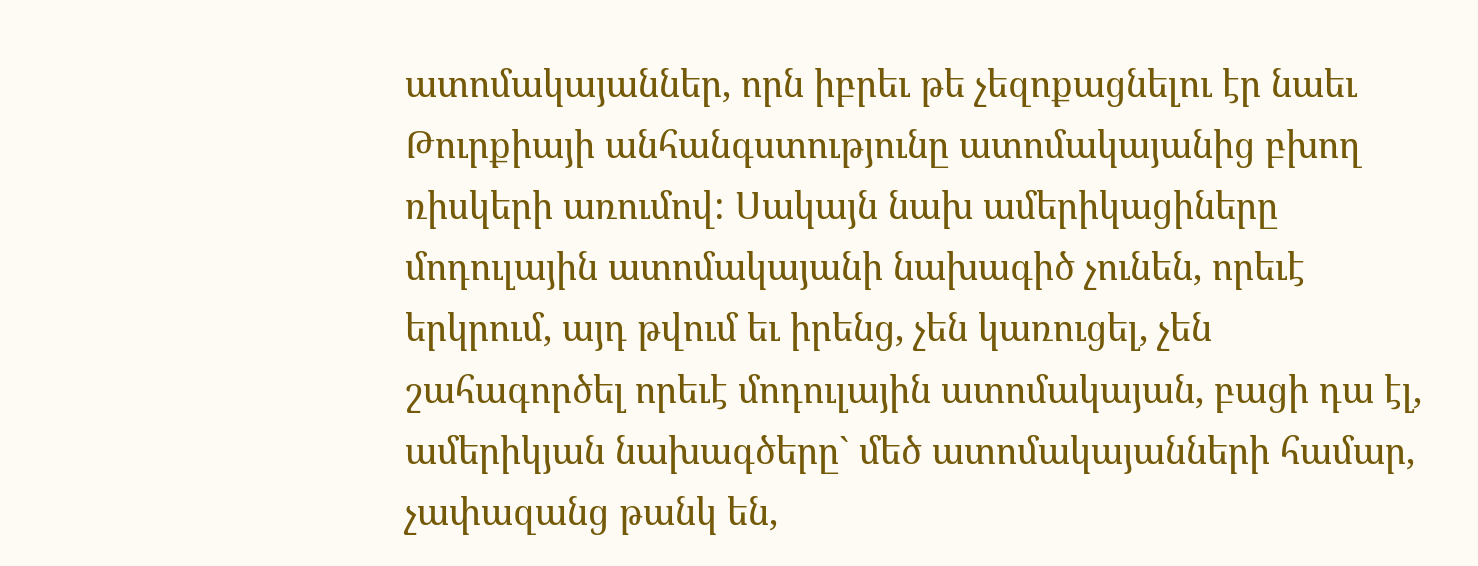ատոմակայաններ, որն իբրեւ թե չեզոքացնելու էր նաեւ Թուրքիայի անհանգստությունը ատոմակայանից բխող ռիսկերի առումով: Սակայն նախ ամերիկացիները մոդուլային ատոմակայանի նախագիծ չունեն, որեւէ երկրում, այդ թվում եւ իրենց, չեն կառուցել, չեն շահագործել որեւէ մոդուլային ատոմակայան, բացի դա էլ, ամերիկյան նախագծերը` մեծ ատոմակայանների համար, չափազանց թանկ են,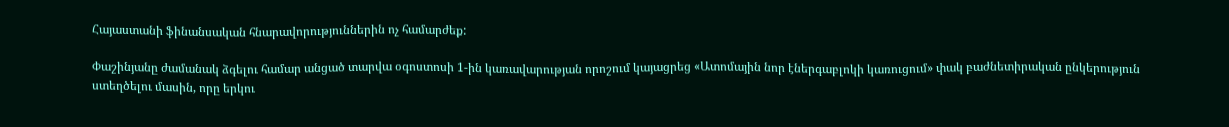Հայաստանի ֆինանսական հնարավորություններին ոչ համարժեք:

Փաշինյանը ժամանակ ձգելու համար անցած տարվա օգոստոսի 1-ին կառավարության որոշում կայացրեց «Ատոմային նոր էներգաբլոկի կառուցում» փակ բաժնետիրական ընկերություն ստեղծելու մասին, որը երկու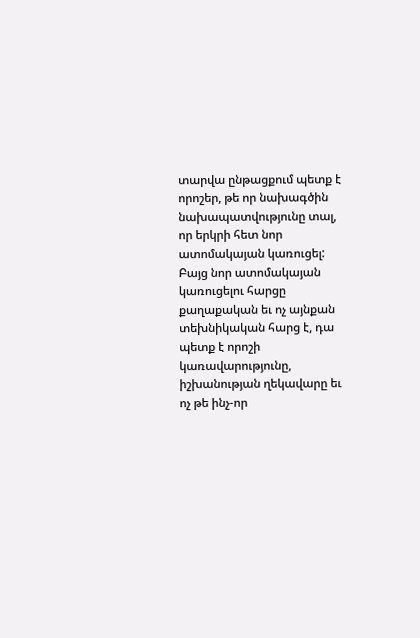տարվա ընթացքում պետք է որոշեր, թե որ նախագծին նախապատվությունը տալ, որ երկրի հետ նոր ատոմակայան կառուցել: Բայց նոր ատոմակայան կառուցելու հարցը քաղաքական եւ ոչ այնքան տեխնիկական հարց է, դա պետք է որոշի կառավարությունը, իշխանության ղեկավարը եւ ոչ թե ինչ-որ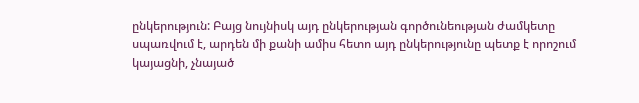ընկերություն: Բայց նույնիսկ այդ ընկերության գործունեության ժամկետը սպառվում է, արդեն մի քանի ամիս հետո այդ ընկերությունը պետք է որոշում կայացնի, չնայած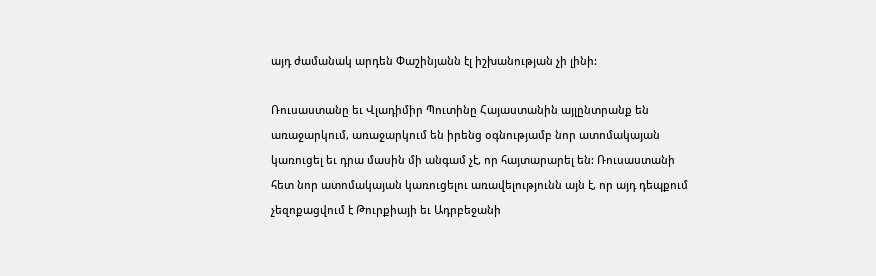այդ ժամանակ արդեն Փաշինյանն էլ իշխանության չի լինի:

Ռուսաստանը եւ Վլադիմիր Պուտինը Հայաստանին այլընտրանք են առաջարկում, առաջարկում են իրենց օգնությամբ նոր ատոմակայան կառուցել եւ դրա մասին մի անգամ չէ, որ հայտարարել են: Ռուսաստանի հետ նոր ատոմակայան կառուցելու առավելությունն այն է, որ այդ դեպքում չեզոքացվում է Թուրքիայի եւ Ադրբեջանի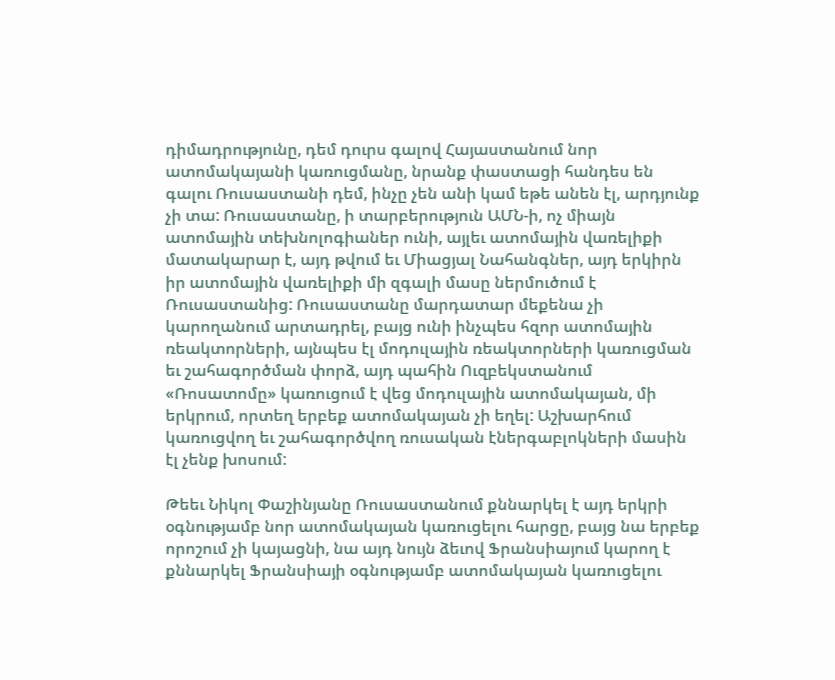դիմադրությունը, դեմ դուրս գալով Հայաստանում նոր ատոմակայանի կառուցմանը, նրանք փաստացի հանդես են գալու Ռուսաստանի դեմ, ինչը չեն անի կամ եթե անեն էլ, արդյունք չի տա: Ռուսաստանը, ի տարբերություն ԱՄՆ-ի, ոչ միայն ատոմային տեխնոլոգիաներ ունի, այլեւ ատոմային վառելիքի մատակարար է, այդ թվում եւ Միացյալ Նահանգներ, այդ երկիրն իր ատոմային վառելիքի մի զգալի մասը ներմուծում է Ռուսաստանից: Ռուսաստանը մարդատար մեքենա չի կարողանում արտադրել, բայց ունի ինչպես հզոր ատոմային ռեակտորների, այնպես էլ մոդուլային ռեակտորների կառուցման եւ շահագործման փորձ, այդ պահին Ուզբեկստանում «Ռոսատոմը» կառուցում է վեց մոդուլային ատոմակայան, մի երկրում, որտեղ երբեք ատոմակայան չի եղել: Աշխարհում կառուցվող եւ շահագործվող ռուսական էներգաբլոկների մասին էլ չենք խոսում:

Թեեւ Նիկոլ Փաշինյանը Ռուսաստանում քննարկել է այդ երկրի օգնությամբ նոր ատոմակայան կառուցելու հարցը, բայց նա երբեք որոշում չի կայացնի, նա այդ նույն ձեւով Ֆրանսիայում կարող է քննարկել Ֆրանսիայի օգնությամբ ատոմակայան կառուցելու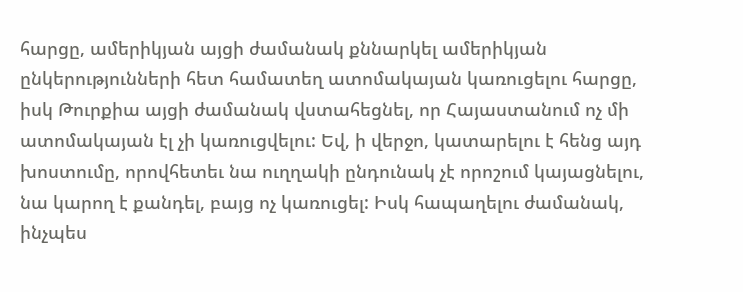հարցը, ամերիկյան այցի ժամանակ քննարկել ամերիկյան ընկերությունների հետ համատեղ ատոմակայան կառուցելու հարցը, իսկ Թուրքիա այցի ժամանակ վստահեցնել, որ Հայաստանում ոչ մի ատոմակայան էլ չի կառուցվելու: Եվ, ի վերջո, կատարելու է հենց այդ խոստումը, որովհետեւ նա ուղղակի ընդունակ չէ որոշում կայացնելու, նա կարող է քանդել, բայց ոչ կառուցել: Իսկ հապաղելու ժամանակ, ինչպես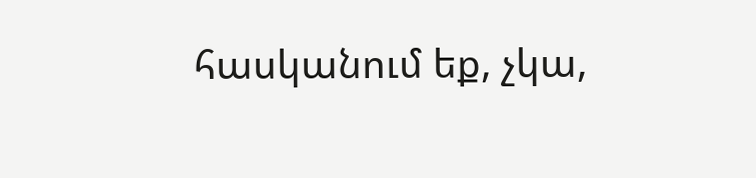հասկանում եք, չկա,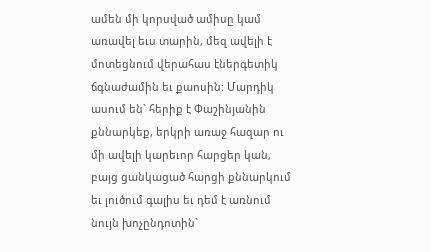ամեն մի կորսված ամիսը կամ առավել եւս տարին, մեզ ավելի է մոտեցնում վերահաս էներգետիկ ճգնաժամին եւ քաոսին: Մարդիկ ասում են` հերիք է Փաշինյանին քննարկեք, երկրի առաջ հազար ու մի ավելի կարեւոր հարցեր կան, բայց ցանկացած հարցի քննարկում եւ լուծում գալիս եւ դեմ է առնում նույն խոչընդոտին`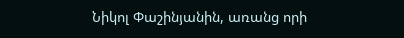Նիկոլ Փաշինյանին, առանց որի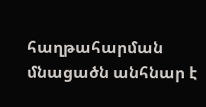հաղթահարման մնացածն անհնար է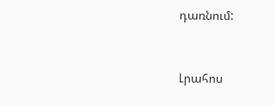դառնում:


Լրահոս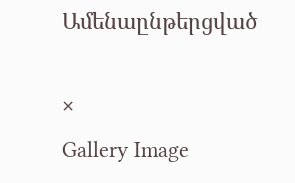Ամենաընթերցված

×
Gallery Image